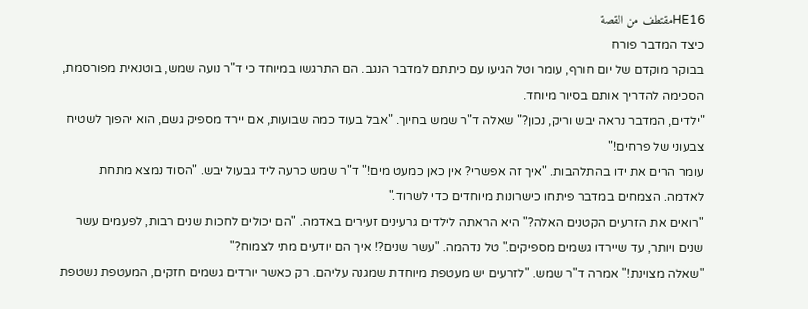HE16مقتطف من القصة
כיצד המדבר פורח
בבוקר מוקדם של יום חורף, עומר וטל הגיעו עם כיתתם למדבר הנגב. הם התרגשו במיוחד כי ד"ר נועה שמש, בוטנאית מפורסמת, הסכימה להדריך אותם בסיור מיוחד.
"ילדים, המדבר נראה יבש וריק, נכון?" שאלה ד"ר שמש בחיוך. "אבל בעוד כמה שבועות, אם יירד מספיק גשם, הוא יהפוך לשטיח צבעוני של פרחים!"
עומר הרים את ידו בהתלהבות. "איך זה אפשרי? אין כאן כמעט מים!" ד"ר שמש כרעה ליד גבעול יבש. "הסוד נמצא מתחת לאדמה. הצמחים במדבר פיתחו כישרונות מיוחדים כדי לשרוד."
"רואים את הזרעים הקטנים האלה?" היא הראתה לילדים גרעינים זעירים באדמה. "הם יכולים לחכות שנים רבות, לפעמים עשר שנים ויותר, עד שיירדו גשמים מספיקים." טל נדהמה. "עשר שנים?! איך הם יודעים מתי לצמוח?"
"שאלה מצוינת!" אמרה ד"ר שמש. "לזרעים יש מעטפת מיוחדת שמגנה עליהם. רק כאשר יורדים גשמים חזקים, המעטפת נשטפת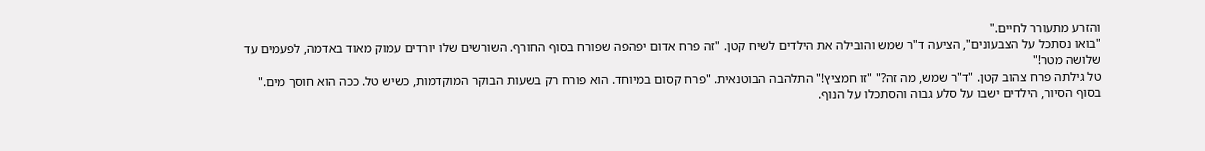והזרע מתעורר לחיים."
"בואו נסתכל על הצבעונים", הציעה ד"ר שמש והובילה את הילדים לשיח קטן. "זה פרח אדום יפהפה שפורח בסוף החורף. השורשים שלו יורדים עמוק מאוד באדמה, לפעמים עד שלושה מטר!"
טל גילתה פרח צהוב קטן. "ד"ר שמש, מה זה?" "זו חמציץ!" התלהבה הבוטנאית. "פרח קסום במיוחד. הוא פורח רק בשעות הבוקר המוקדמות, כשיש טל. ככה הוא חוסך מים."
בסוף הסיור, הילדים ישבו על סלע גבוה והסתכלו על הנוף.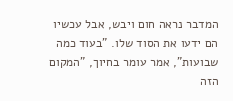המדבר נראה חום ויבש, אבל עכשיו הם ידעו את הסוד שלו. "בעוד כמה שבועות", אמר עומר בחיוך, "המקום הזה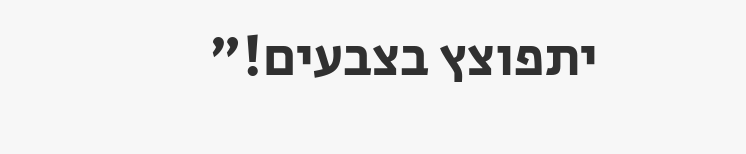יתפוצץ בצבעים!"